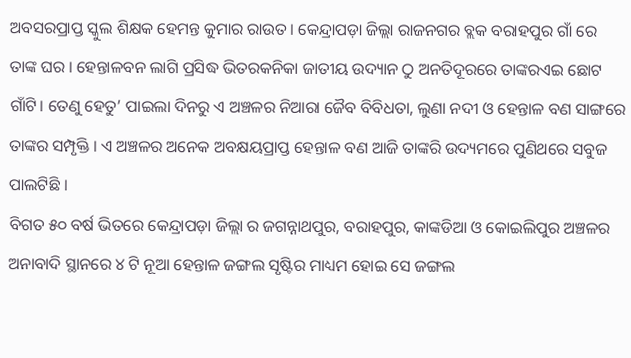ଅବସରପ୍ରାପ୍ତ ସ୍କୁଲ ଶିକ୍ଷକ ହେମନ୍ତ କୁମାର ରାଉତ । କେନ୍ଦ୍ରାପଡ଼ା ଜିଲ୍ଲା ରାଜନଗର ବ୍ଲକ ବରାହପୁର ଗାଁ ରେ ତାଙ୍କ ଘର । ହେନ୍ତାଳବନ ଲାଗି ପ୍ରସିଦ୍ଧ ଭିତରକନିକା ଜାତୀୟ ଉଦ୍ୟାନ ଠୁ ଅନତିଦୂରରେ ତାଙ୍କରଏଇ ଛୋଟ ଗାଁଟି। ତେଣୁ ହେତୁ’ ପାଇଲା ଦିନରୁ ଏ ଅଞ୍ଚଳର ନିଆରା ଜୈବ ବିବିଧତା, ଲୁଣା ନଦୀ ଓ ହେନ୍ତାଳ ବଣ ସାଙ୍ଗରେ ତାଙ୍କର ସମ୍ପୃକ୍ତି । ଏ ଅଞ୍ଚଳର ଅନେକ ଅବକ୍ଷୟପ୍ରାପ୍ତ ହେନ୍ତାଳ ବଣ ଆଜି ତାଙ୍କରି ଉଦ୍ୟମରେ ପୁଣିଥରେ ସବୁଜ ପାଲଟିଛି ।
ବିଗତ ୫୦ ବର୍ଷ ଭିତରେ କେନ୍ଦ୍ରାପଡ଼ା ଜିଲ୍ଲା ର ଜଗନ୍ନାଥପୁର, ବରାହପୁର, କାଙ୍କଡିଆ ଓ କୋଇଲିପୁର ଅଞ୍ଚଳର ଅନାବାଦି ସ୍ଥାନରେ ୪ ଟି ନୂଆ ହେନ୍ତାଳ ଜଙ୍ଗଲ ସୃଷ୍ଟିର ମାଧ୍ୟମ ହୋଇ ସେ ଜଙ୍ଗଲ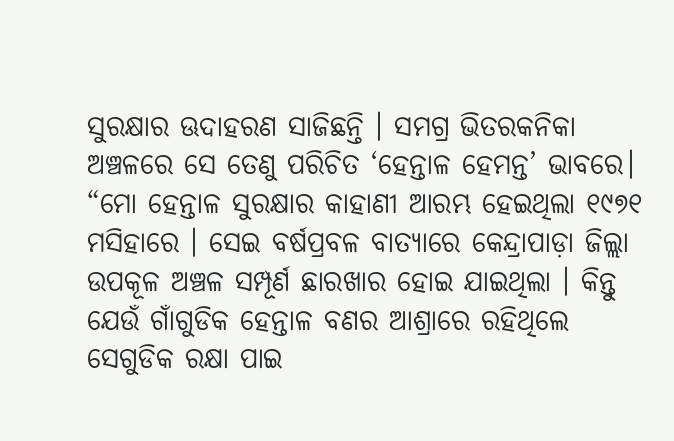ସୁରକ୍ଷାର ଊଦାହରଣ ସାଜିଛନ୍ତି । ସମଗ୍ର ଭିତରକନିକା ଅଞ୍ଚଳରେ ସେ ତେଣୁ ପରିଚିତ ‘ହେନ୍ତାଳ ହେମନ୍ତ’ ଭାବରେ।
“ମୋ ହେନ୍ତାଳ ସୁରକ୍ଷାର କାହାଣୀ ଆରମ୍ଭ ହେଇଥିଲା ୧୯୭୧ ମସିହାରେ । ସେଇ ବର୍ଷପ୍ରବଳ ବାତ୍ୟାରେ କେନ୍ଦ୍ରାପାଡ଼ା ଜିଲ୍ଲା ଉପକୂଳ ଅଞ୍ଚଳ ସମ୍ପୂର୍ଣ ଛାରଖାର ହୋଇ ଯାଇଥିଲା । କିନ୍ତୁ ଯେଉଁ ଗାଁଗୁଡିକ ହେନ୍ତାଳ ବଣର ଆଶ୍ରାରେ ରହିଥିଲେ ସେଗୁଡିକ ରକ୍ଷା ପାଇ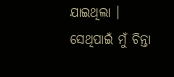ଯାଇଥିଲା । ସେଥିପାଇଁ ମୁଁ ଚିନ୍ତା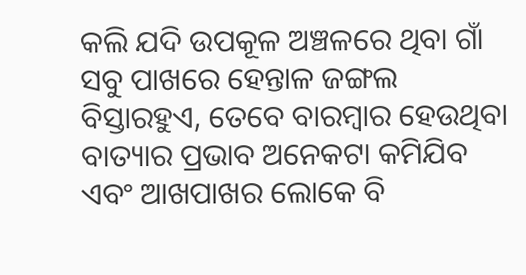କଲି ଯଦି ଉପକୂଳ ଅଞ୍ଚଳରେ ଥିବା ଗାଁ ସବୁ ପାଖରେ ହେନ୍ତାଳ ଜଙ୍ଗଲ ବିସ୍ତାରହୁଏ, ତେବେ ବାରମ୍ବାର ହେଉଥିବା ବାତ୍ୟାର ପ୍ରଭାବ ଅନେକଟା କମିଯିବ ଏବଂ ଆଖପାଖର ଲୋକେ ବି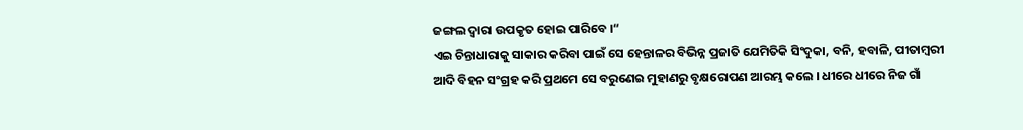ଜଙ୍ଗଲ ଦ୍ଵାରା ଉପକୃତ ହୋଇ ପାରିବେ ।“
ଏଇ ଚିନ୍ତାଧାରାକୁ ସାକାର କରିବା ପାଇଁ ସେ ହେନ୍ତାଳର ବିଭିନ୍ନ ପ୍ରଜାତି ଯେମିତିକି ସିଂଦୁକା, ବନି, ହବାଳି, ପୀତାମ୍ବରୀ ଆଦି ବିହନ ସଂଗ୍ରହ କରି ପ୍ରଥମେ ସେ ବରୁଣେଇ ମୁହାଣରୁ ବୃକ୍ଷରୋପଣ ଆରମ୍ଭ କଲେ । ଧୀରେ ଧୀରେ ନିଜ ଗାଁ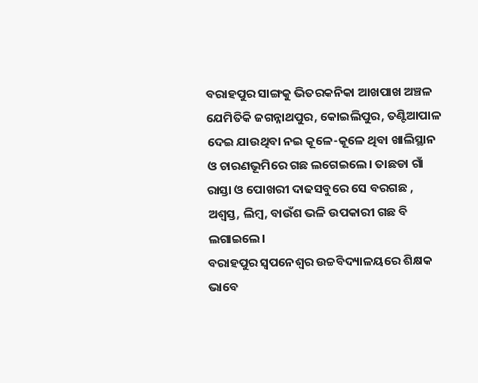ବରାହପୁର ସାଙ୍ଗକୁ ଭିତରକନିକା ଆଖପାଖ ଅଞ୍ଚଳ ଯେମିତିକି ଜଗନ୍ନାଥପୁର, କୋଇଲିପୁର, ତଣ୍ଟିଆପାଳ ଦେଇ ଯାଉଥିବା ନଇ କୂଳେ-କୂଳେ ଥିବା ଖାଲିସ୍ଥାନ ଓ ଚାରଣଭୂମିରେ ଗଛ ଲଗେଇଲେ। ତାଛଡା ଗାଁ ରାସ୍ତା ଓ ପୋଖରୀ ଦାଢସବୁରେ ସେ ବରଗଛ , ଅଶ୍ଵସ୍ତ, ଲିମ୍ବ, ବାଉଁଶ ଭଳି ଉପକାରୀ ଗଛ ବି ଲଗାଇଲେ।
ବରାହପୁର ସ୍ଵପନେଶ୍ଵର ଉଚ୍ଚବିଦ୍ୟାଳୟରେ ଶିକ୍ଷକ ଭାବେ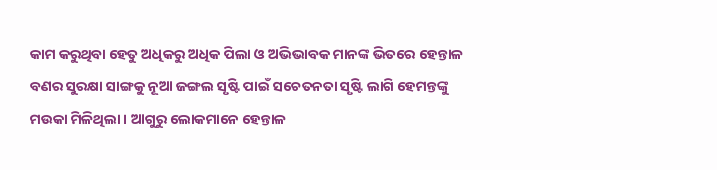କାମ କରୁଥିବା ହେତୁ ଅଧିକରୁ ଅଧିକ ପିଲା ଓ ଅଭିଭାବକ ମାନଙ୍କ ଭିତରେ ହେନ୍ତାଳ ବଣର ସୁରକ୍ଷା ସାଙ୍ଗକୁ ନୂଆ ଜଙ୍ଗଲ ସୃଷ୍ଟି ପାଇଁ ସଚେତନତା ସୃଷ୍ଟି ଲାଗି ହେମନ୍ତଙ୍କୁ ମଉକା ମିଳିଥିଲା । ଆଗୁରୁ ଲୋକମାନେ ହେନ୍ତାଳ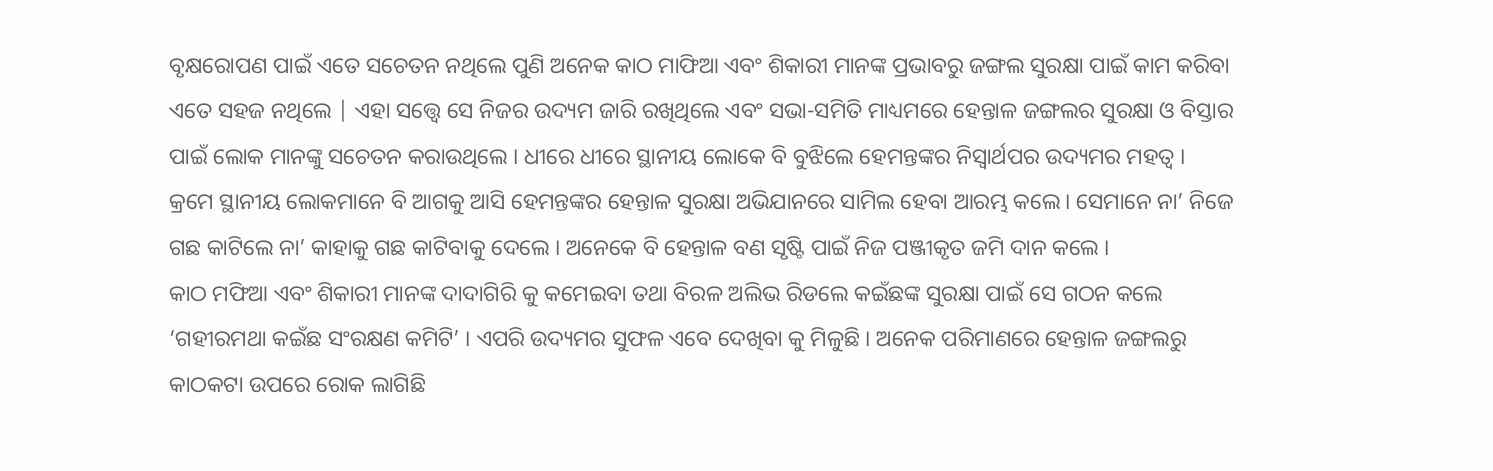ବୃକ୍ଷରୋପଣ ପାଇଁ ଏତେ ସଚେତନ ନଥିଲେ ପୁଣି ଅନେକ କାଠ ମାଫିଆ ଏବଂ ଶିକାରୀ ମାନଙ୍କ ପ୍ରଭାବରୁ ଜଙ୍ଗଲ ସୁରକ୍ଷା ପାଇଁ କାମ କରିବା ଏତେ ସହଜ ନଥିଲେ | ଏହା ସତ୍ତ୍ୱେ ସେ ନିଜର ଉଦ୍ୟମ ଜାରି ରଖିଥିଲେ ଏବଂ ସଭା-ସମିତି ମାଧ୍ୟମରେ ହେନ୍ତାଳ ଜଙ୍ଗଲର ସୁରକ୍ଷା ଓ ବିସ୍ତାର ପାଇଁ ଲୋକ ମାନଙ୍କୁ ସଚେତନ କରାଉଥିଲେ । ଧୀରେ ଧୀରେ ସ୍ଥାନୀୟ ଲୋକେ ବି ବୁଝିଲେ ହେମନ୍ତଙ୍କର ନିସ୍ଵାର୍ଥପର ଉଦ୍ୟମର ମହତ୍ଵ ।
କ୍ରମେ ସ୍ଥାନୀୟ ଲୋକମାନେ ବି ଆଗକୁ ଆସି ହେମନ୍ତଙ୍କର ହେନ୍ତାଳ ସୁରକ୍ଷା ଅଭିଯାନରେ ସାମିଲ ହେବା ଆରମ୍ଭ କଲେ। ସେମାନେ ନା’ ନିଜେ ଗଛ କାଟିଲେ ନା’ କାହାକୁ ଗଛ କାଟିବାକୁ ଦେଲେ । ଅନେକେ ବି ହେନ୍ତାଳ ବଣ ସୃଷ୍ଟି ପାଇଁ ନିଜ ପଞ୍ଜୀକୃତ ଜମି ଦାନ କଲେ ।
କାଠ ମଫିଆ ଏବଂ ଶିକାରୀ ମାନଙ୍କ ଦାଦାଗିରି କୁ କମେଇବା ତଥା ବିରଳ ଅଲିଭ ରିଡଲେ କଇଁଛଙ୍କ ସୁରକ୍ଷା ପାଇଁ ସେ ଗଠନ କଲେ ‘ଗହୀରମଥା କଇଁଛ ସଂରକ୍ଷଣ କମିଟି’ । ଏପରି ଉଦ୍ୟମର ସୁଫଳ ଏବେ ଦେଖିବା କୁ ମିଳୁଛି । ଅନେକ ପରିମାଣରେ ହେନ୍ତାଳ ଜଙ୍ଗଲରୁ କାଠକଟା ଉପରେ ରୋକ ଲାଗିଛି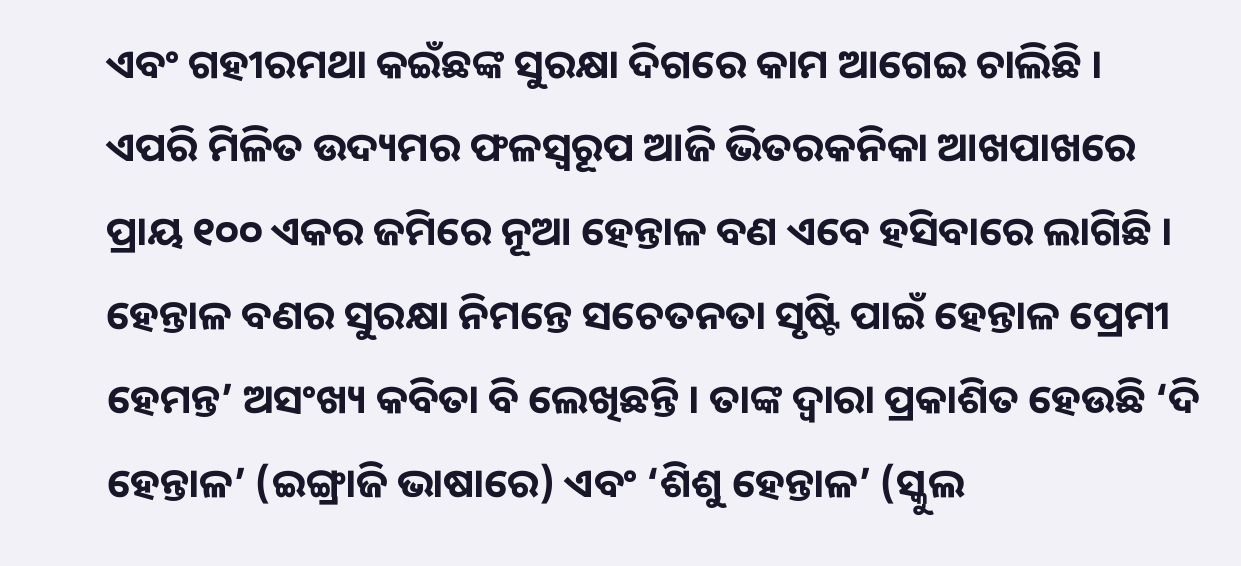ଏବଂ ଗହୀରମଥା କଇଁଛଙ୍କ ସୁରକ୍ଷା ଦିଗରେ କାମ ଆଗେଇ ଚାଲିଛି । ଏପରି ମିଳିତ ଉଦ୍ୟମର ଫଳସ୍ୱରୂପ ଆଜି ଭିତରକନିକା ଆଖପାଖରେ ପ୍ରାୟ ୧୦୦ ଏକର ଜମିରେ ନୂଆ ହେନ୍ତାଳ ବଣ ଏବେ ହସିବାରେ ଲାଗିଛି ।
ହେନ୍ତାଳ ବଣର ସୁରକ୍ଷା ନିମନ୍ତେ ସଚେତନତା ସୃଷ୍ଟି ପାଇଁ ହେନ୍ତାଳ ପ୍ରେମୀ ହେମନ୍ତ’ ଅସଂଖ୍ୟ କବିତା ବି ଲେଖିଛନ୍ତି । ତାଙ୍କ ଦ୍ଵାରା ପ୍ରକାଶିତ ହେଉଛି ‘ଦି ହେନ୍ତାଳ’ (ଇଙ୍ଗ୍ରାଜି ଭାଷାରେ) ଏବଂ ‘ଶିଶୁ ହେନ୍ତାଳ’ (ସ୍କୁଲ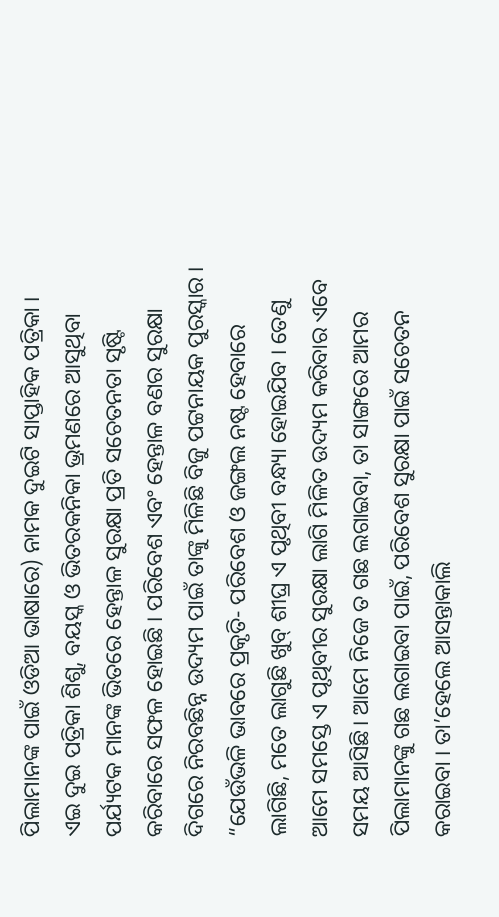ପିଲାମାନଙ୍କ ପାଇଁ ଓଡିଆ ଭାଷାରେ) ନାମକ ଦୁଇଟି ସାପ୍ତାହିକ ପତ୍ରିକା । ଏଇ ଦୁଇ ପତ୍ରିକା ଶିଶୁ, ବୟସ୍କ ଓ ଭିତରକନିକା ଭ୍ରମଣରେ ଆସୁଥିବା ପର୍ଯ୍ୟଟକ ମାନଙ୍କ ଭିତରେ ହେନ୍ତାଳ ସୁରକ୍ଷା ପ୍ରତି ସଚେତନତା ସୃଷ୍ଟି କରିବାରେ ସଫଳ ହୋଇଛି । ପରିବେଶ ଏବଂ ହେନ୍ତାଳ ବଣର ସୁରକ୍ଷା ଦିଗରେ ନିରବଛିନ୍ନ ଉଦ୍ୟମ ପାଇଁ ତାଙ୍କୁ ମିଳିଛି ବିଜୁ ପଟ୍ଟନାୟକ ପୁରସ୍କାର ।
“ଯେଉଁଭଳି ଭାବରେ ପ୍ରକୃତି- ପରିବେଶ ଓ ଜଙ୍ଗଲ ନଷ୍ଟ ହେବାରେ ଲାଗିଛି, ମତେ ଲାଗୁଛି ଖୁବ୍ ଶୀଘ୍ର ଏ ପୃଥିବୀ ବନ୍ଧ୍ୟା ହୋଇଯିବ । ତେଣୁ ଆମେ ସମସ୍ତେ ଏ ପୃଥିବୀର ସୁରକ୍ଷା ଲାଗି ମିଳିତ ଉଦ୍ୟମ କରିବାର ଏବେ ସମୟ ଆସିଛି। ଆମେ ନିଜେ ତ ଗଛ ଲଗାଇବା, ତା ସାଙ୍ଗରେ ଆମର ପିଲାମାନଙ୍କୁ ଗଛ ଲଗାଇବା ପାଇଁ, ପରିବେଶ ସୁରକ୍ଷା ପାଇଁ ସଚେତନ କରାଇବା । ତା’ହେଲେ ଆସନ୍ତାକାଲି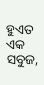ହୁଏତ ଏକ ସବୁଜ,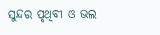ସୁନ୍ଦର ପୃଥିବୀ ଓ ଭଲ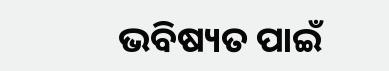ଭବିଷ୍ୟତ ପାଇଁ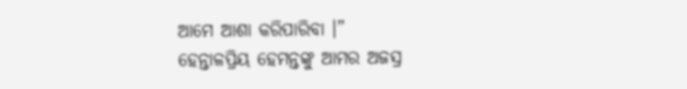ଆମେ ଆଶା କରିପାରିବା ।”
ହେନ୍ତାଳପ୍ରିୟ ହେମନ୍ତଙ୍କୁ ଆମର ଅଜସ୍ର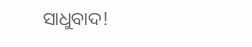ସାଧୁବାଦ!